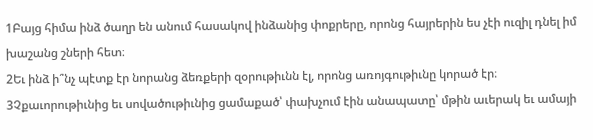1Բայց հիմա ինձ ծաղր են անում հասակով ինձանից փոքրերը, որոնց հայրերին ես չէի ուզիլ դնել իմ խաշանց շների հետ։
2Եւ ինձ ի՞նչ պէտք էր նորանց ձեռքերի զօրութիւնն էլ, որոնց առոյգութիւնը կորած էր։
3Չքաւորութիւնից եւ սովածութիւնից ցամաքած՝ փախչում էին անապատը՝ մթին աւերակ եւ ամայի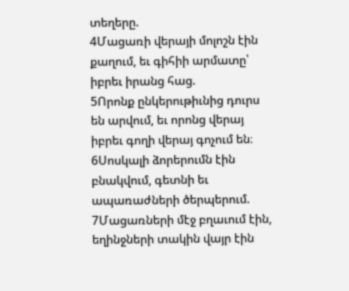տեղերը.
4Մացառի վերայի մոլոշն էին քաղում, եւ գիհիի արմատը՝ իբրեւ իրանց հաց.
5Որոնք ընկերութիւնից դուրս են արվում, եւ որոնց վերայ իբրեւ գողի վերայ գոչում են։
6Սոսկալի ձորերումն էին բնակվում, գետնի եւ ապառաժների ծերպերում.
7Մացառների մէջ բղաւում էին, եղինջների տակին վայր էին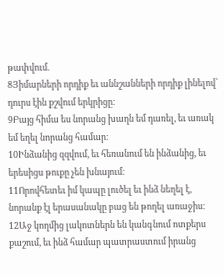թափվում.
8Յիմարների որդիք եւ աննշանների որդիք լինելով՝ դուրս էին քշվում երկրիցը։
9Բայց հիմա ես նորանց խաղն եմ դառել, եւ առակ եմ եղել նորանց համար։
10Ինձանից զզվում, եւ հեռանում են ինձանից, եւ երեսիցս թուքը չեն խնայում։
11Որովհետեւ իմ կապը լուծել եւ ինձ նեղել է, նորանք էլ երասանակը բաց են թողել առաջիս։
12Աջ կողմից լակոտներն են կանգնում ոտքերս քաշում, եւ ինձ համար պատրաստում իրանց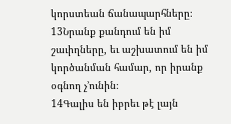կորստեան ճանապարհները։
13Նրանք քանդում են իմ շաւիղները, եւ աշխատում են իմ կործանման համար, որ իրանք օգնող չ’ունին։
14Գալիս են իբրեւ թէ լայն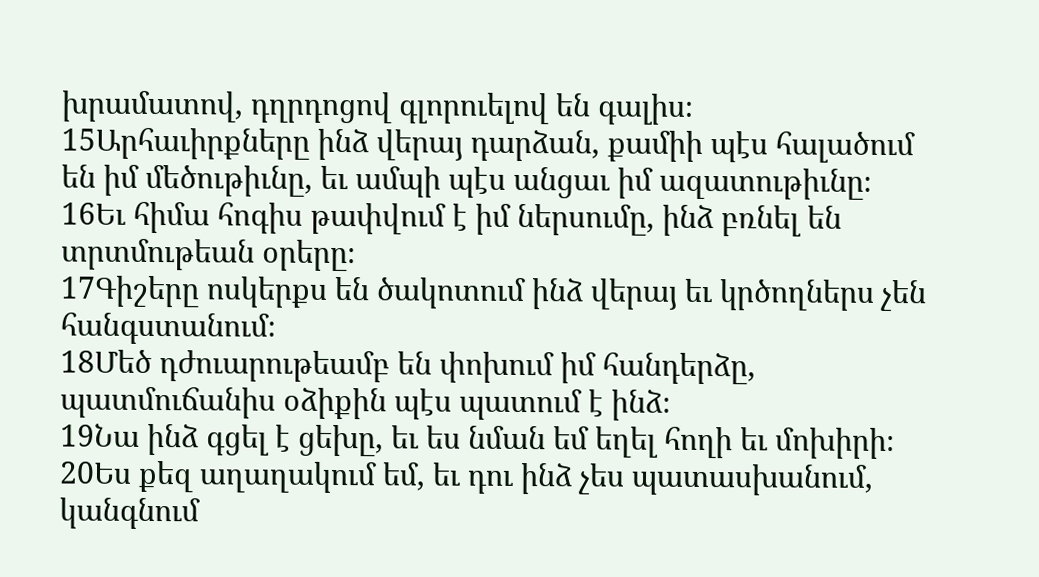խրամատով, դղրդոցով գլորուելով են գալիս։
15Արհաւիրքները ինձ վերայ դարձան, քամիի պէս հալածում են իմ մեծութիւնը, եւ ամպի պէս անցաւ իմ ազատութիւնը։
16Եւ հիմա հոգիս թափվում է իմ ներսումը, ինձ բռնել են տրտմութեան օրերը։
17Գիշերը ոսկերքս են ծակոտում ինձ վերայ եւ կրծողներս չեն հանգստանում։
18Մեծ դժուարութեամբ են փոխում իմ հանդերձը, պատմուճանիս օձիքին պէս պատում է ինձ։
19Նա ինձ գցել է ցեխը, եւ ես նման եմ եղել հողի եւ մոխիրի։
20Ես քեզ աղաղակում եմ, եւ դու ինձ չես պատասխանում, կանգնում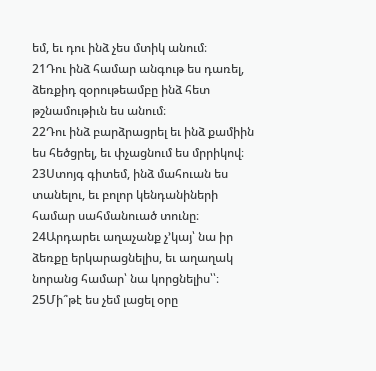եմ, եւ դու ինձ չես մտիկ անում։
21Դու ինձ համար անգութ ես դառել, ձեռքիդ զօրութեամբը ինձ հետ թշնամութիւն ես անում։
22Դու ինձ բարձրացրել եւ ինձ քամիին ես հեծցրել, եւ փչացնում ես մրրիկով։
23Ստոյգ գիտեմ, ինձ մահուան ես տանելու, եւ բոլոր կենդանիների համար սահմանուած տունը։
24Արդարեւ աղաչանք չ’կայ՝ նա իր ձեռքը երկարացնելիս, եւ աղաղակ նորանց համար՝ նա կորցնելիս՝՝։
25Մի՞թէ ես չեմ լացել օրը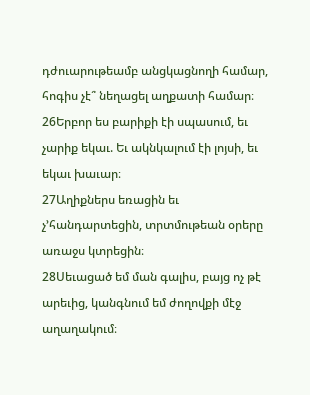դժուարութեամբ անցկացնողի համար, հոգիս չէ՞ նեղացել աղքատի համար։
26Երբոր ես բարիքի էի սպասում, եւ չարիք եկաւ. Եւ ակնկալում էի լոյսի, եւ եկաւ խաւար։
27Աղիքներս եռացին եւ չ’հանդարտեցին, տրտմութեան օրերը առաջս կտրեցին։
28Սեւացած եմ ման գալիս, բայց ոչ թէ արեւից, կանգնում եմ ժողովքի մէջ աղաղակում։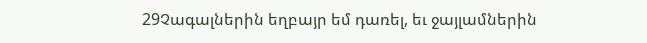29Չագալներին եղբայր եմ դառել, եւ ջայլամներին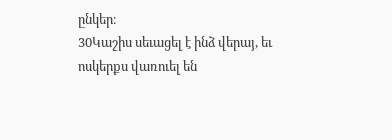ընկեր։
30Կաշիս սեւացել է ինձ վերայ, եւ ոսկերքս վառուել են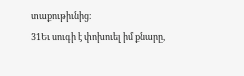տաքութիւնից։
31Եւ սուգի է փոխուել իմ քնարը,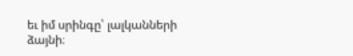եւ իմ սրինգը՝ լալկանների ձայնի։